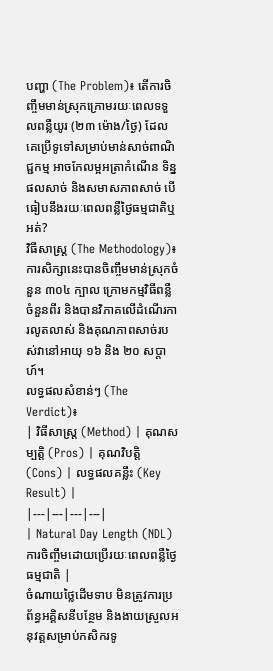បញ្ហា (The Problem)៖ តើការចិញ្ចឹមមាន់ស្រុកក្រោមរយៈពេលទទួលពន្លឺយូរ (២៣ ម៉ោង/ថ្ងៃ) ដែលគេប្រើទូទៅសម្រាប់មាន់សាច់ពាណិជ្ជកម្ម អាចកែលម្អអត្រាកំណើន ទិន្នផលសាច់ និងសមាសភាពសាច់ បើធៀបនឹងរយៈពេលពន្លឺថ្ងៃធម្មជាតិឬអត់?
វិធីសាស្ត្រ (The Methodology)៖ ការសិក្សានេះបានចិញ្ចឹមមាន់ស្រុកចំនួន ៣០៤ ក្បាល ក្រោមកម្មវិធីពន្លឺចំនួនពីរ និងបានវិភាគលើដំណើរការលូតលាស់ និងគុណភាពសាច់របស់វានៅអាយុ ១៦ និង ២០ សប្តាហ៍។
លទ្ធផលសំខាន់ៗ (The Verdict)៖
| វិធីសាស្ត្រ (Method) | គុណសម្បត្តិ (Pros) | គុណវិបត្តិ (Cons) | លទ្ធផលគន្លឹះ (Key Result) |
|---|---|---|---|
| Natural Day Length (NDL) ការចិញ្ចឹមដោយប្រើរយៈពេលពន្លឺថ្ងៃធម្មជាតិ |
ចំណាយថ្លៃដើមទាប មិនត្រូវការប្រព័ន្ធអគ្គិសនីបន្ថែម និងងាយស្រួលអនុវត្តសម្រាប់កសិករទូ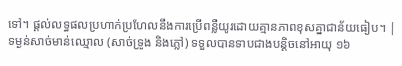ទៅ។ ផ្តល់លទ្ធផលប្រហាក់ប្រហែលនឹងការប្រើពន្លឺយូរដោយគ្មានភាពខុសគ្នាជាន័យធៀប។ | ទម្ងន់សាច់មាន់ឈ្មោល (សាច់ទ្រូង និងភ្លៅ) ទទួលបានទាបជាងបន្តិចនៅអាយុ ១៦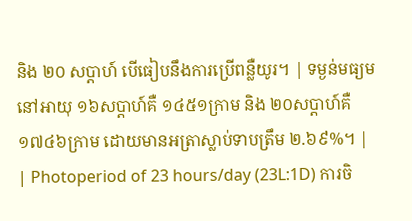និង ២០ សប្តាហ៍ បើធៀបនឹងការប្រើពន្លឺយូរ។ | ទម្ងន់មធ្យមនៅអាយុ ១៦សប្តាហ៍គឺ ១៤៥១ក្រាម និង ២០សប្តាហ៍គឺ ១៧៤៦ក្រាម ដោយមានអត្រាស្លាប់ទាបត្រឹម ២.៦៩%។ |
| Photoperiod of 23 hours/day (23L:1D) ការចិ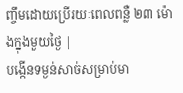ញ្ចឹមដោយប្រើរយៈពេលពន្លឺ ២៣ ម៉ោងក្នុងមួយថ្ងៃ |
បង្កើនទម្ងន់សាច់សម្រាប់មា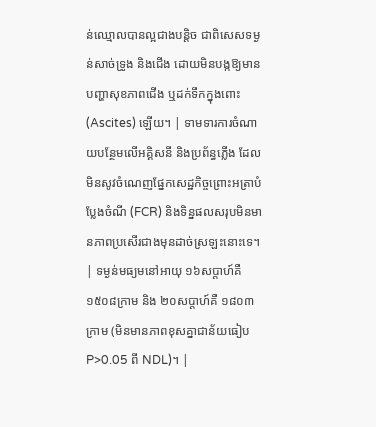ន់ឈ្មោលបានល្អជាងបន្តិច ជាពិសេសទម្ងន់សាច់ទ្រូង និងជើង ដោយមិនបង្កឱ្យមានបញ្ហាសុខភាពជើង ឬដក់ទឹកក្នុងពោះ (Ascites) ឡើយ។ | ទាមទារការចំណាយបន្ថែមលើអគ្គិសនី និងប្រព័ន្ធភ្លើង ដែលមិនសូវចំណេញផ្នែកសេដ្ឋកិច្ចព្រោះអត្រាបំប្លែងចំណី (FCR) និងទិន្នផលសរុបមិនមានភាពប្រសើរជាងមុនដាច់ស្រឡះនោះទេ។ | ទម្ងន់មធ្យមនៅអាយុ ១៦សប្តាហ៍គឺ ១៥០៨ក្រាម និង ២០សប្តាហ៍គឺ ១៨០៣ក្រាម (មិនមានភាពខុសគ្នាជាន័យធៀប P>0.05 ពី NDL)។ |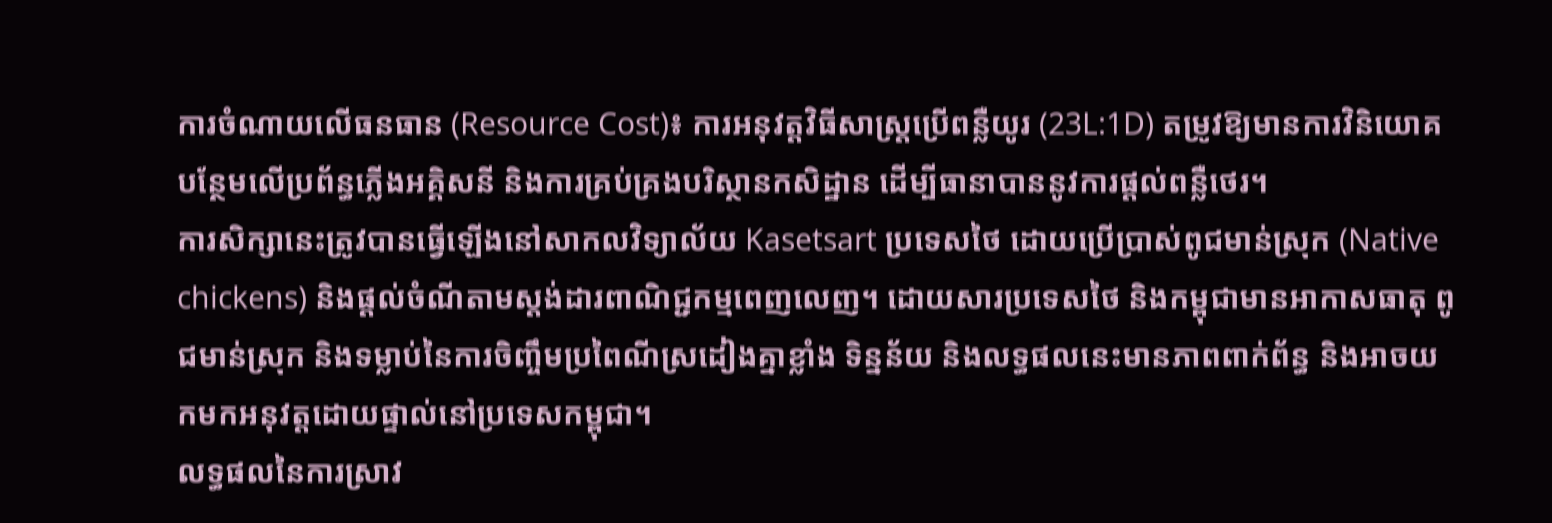ការចំណាយលើធនធាន (Resource Cost)៖ ការអនុវត្តវិធីសាស្ត្រប្រើពន្លឺយូរ (23L:1D) តម្រូវឱ្យមានការវិនិយោគបន្ថែមលើប្រព័ន្ធភ្លើងអគ្គិសនី និងការគ្រប់គ្រងបរិស្ថានកសិដ្ឋាន ដើម្បីធានាបាននូវការផ្តល់ពន្លឺថេរ។
ការសិក្សានេះត្រូវបានធ្វើឡើងនៅសាកលវិទ្យាល័យ Kasetsart ប្រទេសថៃ ដោយប្រើប្រាស់ពូជមាន់ស្រុក (Native chickens) និងផ្តល់ចំណីតាមស្តង់ដារពាណិជ្ជកម្មពេញលេញ។ ដោយសារប្រទេសថៃ និងកម្ពុជាមានអាកាសធាតុ ពូជមាន់ស្រុក និងទម្លាប់នៃការចិញ្ចឹមប្រពៃណីស្រដៀងគ្នាខ្លាំង ទិន្នន័យ និងលទ្ធផលនេះមានភាពពាក់ព័ន្ធ និងអាចយកមកអនុវត្តដោយផ្ទាល់នៅប្រទេសកម្ពុជា។
លទ្ធផលនៃការស្រាវ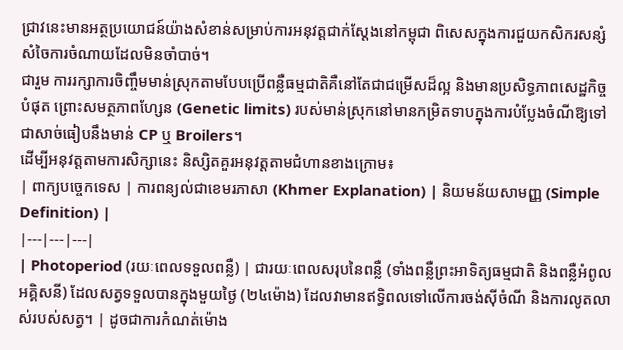ជ្រាវនេះមានអត្ថប្រយោជន៍យ៉ាងសំខាន់សម្រាប់ការអនុវត្តជាក់ស្តែងនៅកម្ពុជា ពិសេសក្នុងការជួយកសិករសន្សំសំចៃការចំណាយដែលមិនចាំបាច់។
ជារួម ការរក្សាការចិញ្ចឹមមាន់ស្រុកតាមបែបប្រើពន្លឺធម្មជាតិគឺនៅតែជាជម្រើសដ៏ល្អ និងមានប្រសិទ្ធភាពសេដ្ឋកិច្ចបំផុត ព្រោះសមត្ថភាពហ្សែន (Genetic limits) របស់មាន់ស្រុកនៅមានកម្រិតទាបក្នុងការបំប្លែងចំណីឱ្យទៅជាសាច់ធៀបនឹងមាន់ CP ឬ Broilers។
ដើម្បីអនុវត្តតាមការសិក្សានេះ និស្សិតគួរអនុវត្តតាមជំហានខាងក្រោម៖
| ពាក្យបច្ចេកទេស | ការពន្យល់ជាខេមរភាសា (Khmer Explanation) | និយមន័យសាមញ្ញ (Simple Definition) |
|---|---|---|
| Photoperiod (រយៈពេលទទួលពន្លឺ) | ជារយៈពេលសរុបនៃពន្លឺ (ទាំងពន្លឺព្រះអាទិត្យធម្មជាតិ និងពន្លឺអំពូលអគ្គិសនី) ដែលសត្វទទួលបានក្នុងមួយថ្ងៃ (២៤ម៉ោង) ដែលវាមានឥទ្ធិពលទៅលើការចង់ស៊ីចំណី និងការលូតលាស់របស់សត្វ។ | ដូចជាការកំណត់ម៉ោង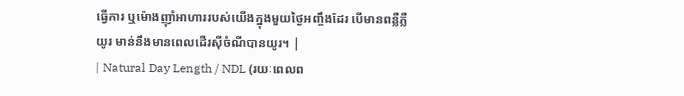ធ្វើការ ឬម៉ោងញ៉ាំអាហាររបស់យើងក្នុងមួយថ្ងៃអញ្ចឹងដែរ បើមានពន្លឺភ្លឺយូរ មាន់នឹងមានពេលដើរស៊ីចំណីបានយូរ។ |
| Natural Day Length / NDL (រយៈពេលព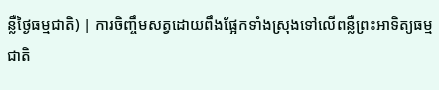ន្លឺថ្ងៃធម្មជាតិ) | ការចិញ្ចឹមសត្វដោយពឹងផ្អែកទាំងស្រុងទៅលើពន្លឺព្រះអាទិត្យធម្មជាតិ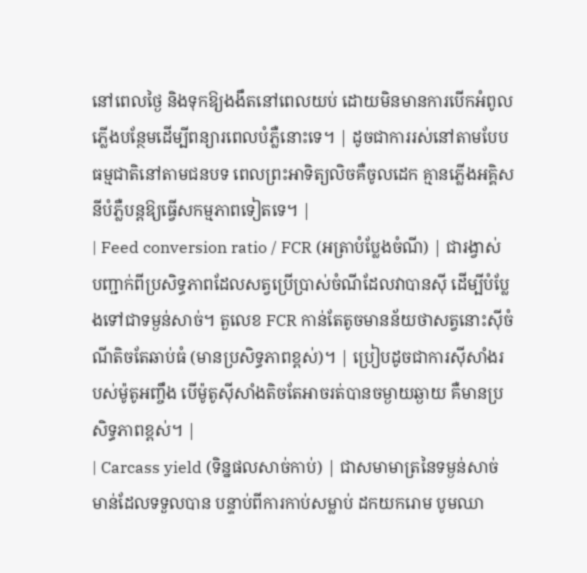នៅពេលថ្ងៃ និងទុកឱ្យងងឹតនៅពេលយប់ ដោយមិនមានការបើកអំពូលភ្លើងបន្ថែមដើម្បីពន្យារពេលបំភ្លឺនោះទេ។ | ដូចជាការរស់នៅតាមបែបធម្មជាតិនៅតាមជនបទ ពេលព្រះអាទិត្យលិចគឺចូលដេក គ្មានភ្លើងអគ្គិសនីបំភ្លឺបន្តឱ្យធ្វើសកម្មភាពទៀតទេ។ |
| Feed conversion ratio / FCR (អត្រាបំប្លែងចំណី) | ជារង្វាស់បញ្ជាក់ពីប្រសិទ្ធភាពដែលសត្វប្រើប្រាស់ចំណីដែលវាបានស៊ី ដើម្បីបំប្លែងទៅជាទម្ងន់សាច់។ តួលេខ FCR កាន់តែតូចមានន័យថាសត្វនោះស៊ីចំណីតិចតែឆាប់ធំ (មានប្រសិទ្ធភាពខ្ពស់)។ | ប្រៀបដូចជាការស៊ីសាំងរបស់ម៉ូតូអញ្ចឹង បើម៉ូតូស៊ីសាំងតិចតែអាចរត់បានចម្ងាយឆ្ងាយ គឺមានប្រសិទ្ធភាពខ្ពស់។ |
| Carcass yield (ទិន្នផលសាច់កាប់) | ជាសមាមាត្រនៃទម្ងន់សាច់មាន់ដែលទទួលបាន បន្ទាប់ពីការកាប់សម្លាប់ ដកយករោម បូមឈា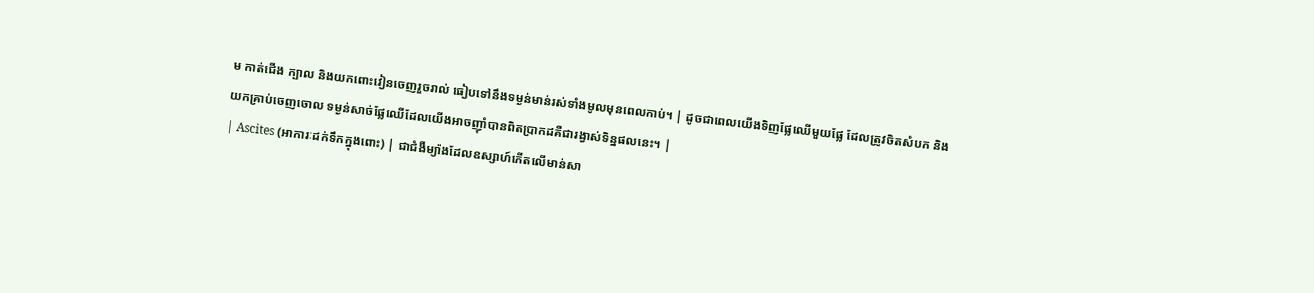ម កាត់ជើង ក្បាល និងយកពោះវៀនចេញរួចរាល់ ធៀបទៅនឹងទម្ងន់មាន់រស់ទាំងមូលមុនពេលកាប់។ | ដូចជាពេលយើងទិញផ្លែឈើមួយផ្លែ ដែលត្រូវចិតសំបក និងយកគ្រាប់ចេញចោល ទម្ងន់សាច់ផ្លែឈើដែលយើងអាចញ៉ាំបានពិតប្រាកដគឺជារង្វាស់ទិន្នផលនេះ។ |
| Ascites (អាការៈដក់ទឹកក្នុងពោះ) | ជាជំងឺម្យ៉ាងដែលឧស្សាហ៍កើតលើមាន់សា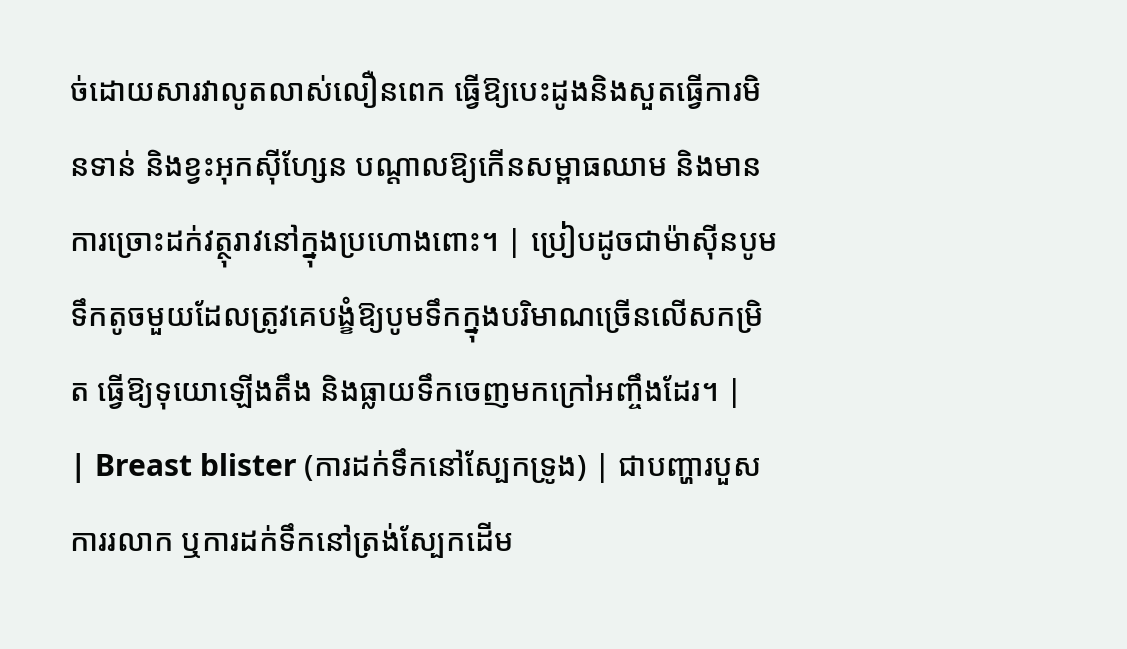ច់ដោយសារវាលូតលាស់លឿនពេក ធ្វើឱ្យបេះដូងនិងសួតធ្វើការមិនទាន់ និងខ្វះអុកស៊ីហ្សែន បណ្តាលឱ្យកើនសម្ពាធឈាម និងមានការច្រោះដក់វត្ថុរាវនៅក្នុងប្រហោងពោះ។ | ប្រៀបដូចជាម៉ាស៊ីនបូមទឹកតូចមួយដែលត្រូវគេបង្ខំឱ្យបូមទឹកក្នុងបរិមាណច្រើនលើសកម្រិត ធ្វើឱ្យទុយោឡើងតឹង និងធ្លាយទឹកចេញមកក្រៅអញ្ចឹងដែរ។ |
| Breast blister (ការដក់ទឹកនៅស្បែកទ្រូង) | ជាបញ្ហារបួស ការរលាក ឬការដក់ទឹកនៅត្រង់ស្បែកដើម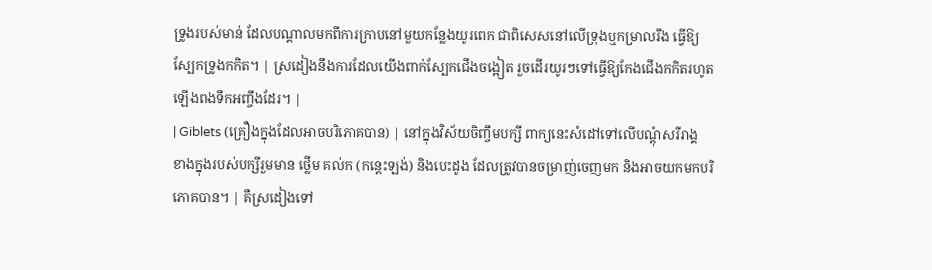ទ្រូងរបស់មាន់ ដែលបណ្តាលមកពីការក្រាបនៅមួយកន្លែងយូរពេក ជាពិសេសនៅលើទ្រុងឬកម្រាលរឹង ធ្វើឱ្យស្បែកទ្រូងកកិត។ | ស្រដៀងនឹងការដែលយើងពាក់ស្បែកជើងចង្អៀត រួចដើរយូរៗទៅធ្វើឱ្យកែងជើងកកិតរហូតឡើងពងទឹកអញ្ចឹងដែរ។ |
| Giblets (គ្រឿងក្នុងដែលអាចបរិភោគបាន) | នៅក្នុងវិស័យចិញ្ចឹមបក្សី ពាក្យនេះសំដៅទៅលើបណ្តុំសរីរាង្គខាងក្នុងរបស់បក្សីរួមមាន ថ្លើម គល់ក (កន្តេះឡង់) និងបេះដូង ដែលត្រូវបានចម្រាញ់ចេញមក និងអាចយកមកបរិភោគបាន។ | គឺស្រដៀងទៅ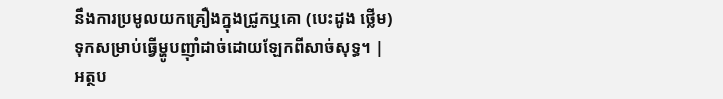នឹងការប្រមូលយកគ្រឿងក្នុងជ្រូកឬគោ (បេះដូង ថ្លើម) ទុកសម្រាប់ធ្វើម្ហូបញ៉ាំដាច់ដោយឡែកពីសាច់សុទ្ធ។ |
អត្ថប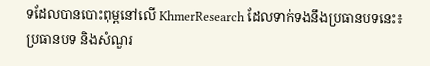ទដែលបានបោះពុម្ពនៅលើ KhmerResearch ដែលទាក់ទងនឹងប្រធានបទនេះ៖
ប្រធានបទ និងសំណួរ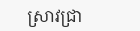ស្រាវជ្រា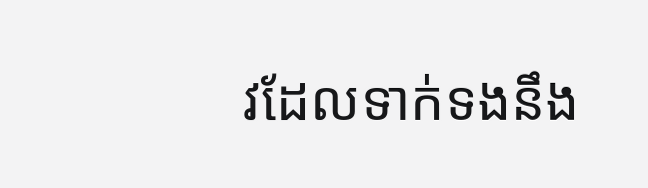វដែលទាក់ទងនឹង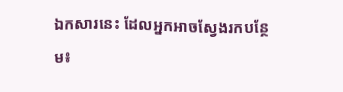ឯកសារនេះ ដែលអ្នកអាចស្វែងរកបន្ថែម៖